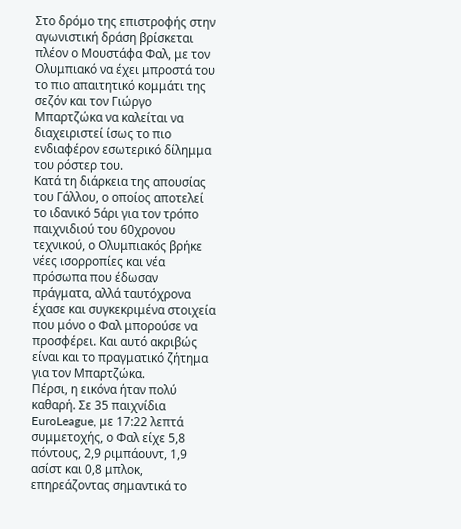Στο δρόμο της επιστροφής στην αγωνιστική δράση βρίσκεται πλέον ο Μουστάφα Φαλ, με τον Ολυμπιακό να έχει μπροστά του το πιο απαιτητικό κομμάτι της σεζόν και τον Γιώργο Μπαρτζώκα να καλείται να διαχειριστεί ίσως το πιο ενδιαφέρον εσωτερικό δίλημμα του ρόστερ του.
Κατά τη διάρκεια της απουσίας του Γάλλου, ο οποίος αποτελεί το ιδανικό 5άρι για τον τρόπο παιχνιδιού του 60χρονου τεχνικού, ο Ολυμπιακός βρήκε νέες ισορροπίες και νέα πρόσωπα που έδωσαν πράγματα, αλλά ταυτόχρονα έχασε και συγκεκριμένα στοιχεία που μόνο ο Φαλ μπορούσε να προσφέρει. Και αυτό ακριβώς είναι και το πραγματικό ζήτημα για τον Μπαρτζώκα.
Πέρσι, η εικόνα ήταν πολύ καθαρή. Σε 35 παιχνίδια EuroLeague, με 17:22 λεπτά συμμετοχής, ο Φαλ είχε 5,8 πόντους, 2,9 ριμπάουντ, 1,9 ασίστ και 0,8 μπλοκ, επηρεάζοντας σημαντικά το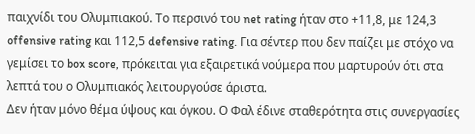παιχνίδι του Ολυμπιακού. Το περσινό του net rating ήταν στο +11,8, με 124,3 offensive rating και 112,5 defensive rating. Για σέντερ που δεν παίζει με στόχο να γεμίσει το box score, πρόκειται για εξαιρετικά νούμερα που μαρτυρούν ότι στα λεπτά του ο Ολυμπιακός λειτουργούσε άριστα.
Δεν ήταν μόνο θέμα ύψους και όγκου. Ο Φαλ έδινε σταθερότητα στις συνεργασίες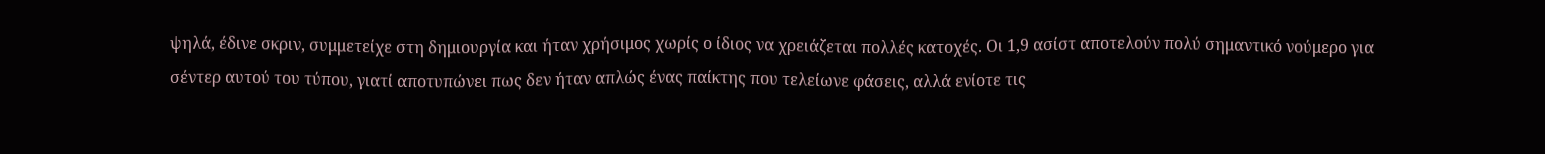ψηλά, έδινε σκριν, συμμετείχε στη δημιουργία και ήταν χρήσιμος χωρίς ο ίδιος να χρειάζεται πολλές κατοχές. Οι 1,9 ασίστ αποτελούν πολύ σημαντικό νούμερο για σέντερ αυτού του τύπου, γιατί αποτυπώνει πως δεν ήταν απλώς ένας παίκτης που τελείωνε φάσεις, αλλά ενίοτε τις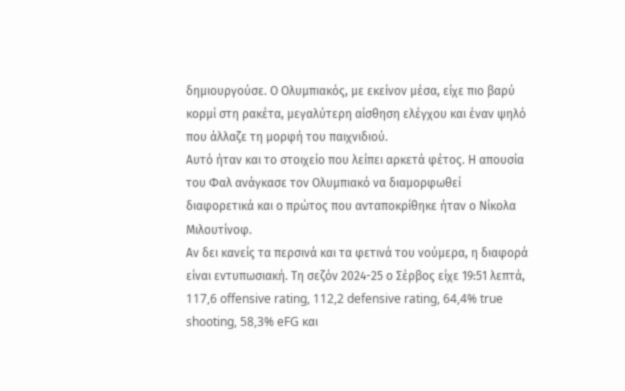δημιουργούσε. Ο Ολυμπιακός, με εκείνον μέσα, είχε πιο βαρύ κορμί στη ρακέτα, μεγαλύτερη αίσθηση ελέγχου και έναν ψηλό που άλλαζε τη μορφή του παιχνιδιού.
Αυτό ήταν και το στοιχείο που λείπει αρκετά φέτος. Η απουσία του Φαλ ανάγκασε τον Ολυμπιακό να διαμορφωθεί διαφορετικά και ο πρώτος που ανταποκρίθηκε ήταν ο Νίκολα Μιλουτίνοφ.
Αν δει κανείς τα περσινά και τα φετινά του νούμερα, η διαφορά είναι εντυπωσιακή. Τη σεζόν 2024-25 ο Σέρβος είχε 19:51 λεπτά, 117,6 offensive rating, 112,2 defensive rating, 64,4% true shooting, 58,3% eFG και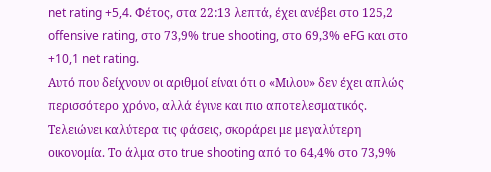net rating +5,4. Φέτος, στα 22:13 λεπτά, έχει ανέβει στο 125,2 offensive rating, στο 73,9% true shooting, στο 69,3% eFG και στο +10,1 net rating.
Αυτό που δείχνουν οι αριθμοί είναι ότι ο «Μιλου» δεν έχει απλώς περισσότερο χρόνο, αλλά έγινε και πιο αποτελεσματικός. Τελειώνει καλύτερα τις φάσεις, σκοράρει με μεγαλύτερη οικονομία. Το άλμα στο true shooting από το 64,4% στο 73,9%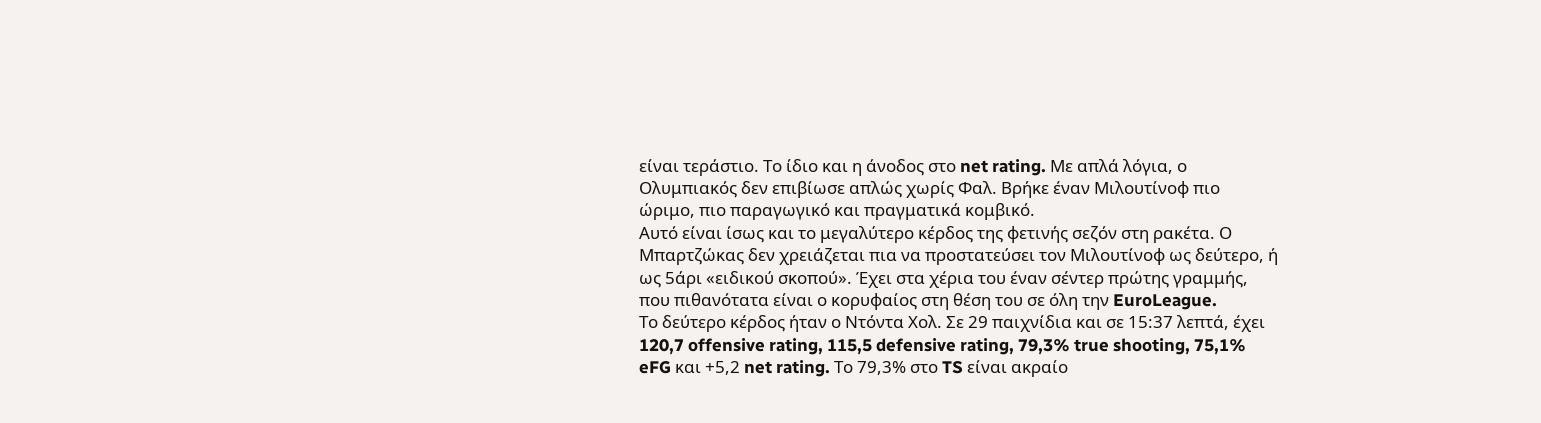είναι τεράστιο. Το ίδιο και η άνοδος στο net rating. Με απλά λόγια, ο Ολυμπιακός δεν επιβίωσε απλώς χωρίς Φαλ. Βρήκε έναν Μιλουτίνοφ πιο ώριμο, πιο παραγωγικό και πραγματικά κομβικό.
Αυτό είναι ίσως και το μεγαλύτερο κέρδος της φετινής σεζόν στη ρακέτα. Ο Μπαρτζώκας δεν χρειάζεται πια να προστατεύσει τον Μιλουτίνοφ ως δεύτερο, ή ως 5άρι «ειδικού σκοπού». Έχει στα χέρια του έναν σέντερ πρώτης γραμμής, που πιθανότατα είναι ο κορυφαίος στη θέση του σε όλη την EuroLeague.
Το δεύτερο κέρδος ήταν ο Ντόντα Χολ. Σε 29 παιχνίδια και σε 15:37 λεπτά, έχει 120,7 offensive rating, 115,5 defensive rating, 79,3% true shooting, 75,1% eFG και +5,2 net rating. Το 79,3% στο TS είναι ακραίο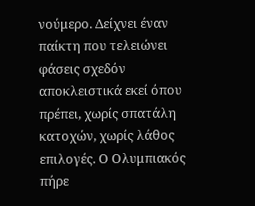νούμερο. Δείχνει έναν παίκτη που τελειώνει φάσεις σχεδόν αποκλειστικά εκεί όπου πρέπει, χωρίς σπατάλη κατοχών, χωρίς λάθος επιλογές. Ο Ολυμπιακός πήρε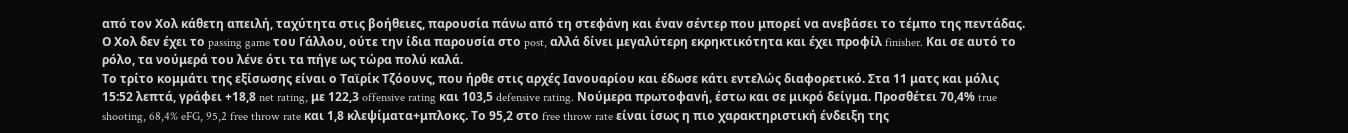από τον Χολ κάθετη απειλή, ταχύτητα στις βοήθειες, παρουσία πάνω από τη στεφάνη και έναν σέντερ που μπορεί να ανεβάσει το τέμπο της πεντάδας.
Ο Χολ δεν έχει το passing game του Γάλλου, ούτε την ίδια παρουσία στο post, αλλά δίνει μεγαλύτερη εκρηκτικότητα και έχει προφίλ finisher. Και σε αυτό το ρόλο, τα νούμερά του λένε ότι τα πήγε ως τώρα πολύ καλά.
Το τρίτο κομμάτι της εξίσωσης είναι ο Ταϊρίκ Τζόουνς, που ήρθε στις αρχές Ιανουαρίου και έδωσε κάτι εντελώς διαφορετικό. Στα 11 ματς και μόλις 15:52 λεπτά, γράφει +18,8 net rating, με 122,3 offensive rating και 103,5 defensive rating. Νούμερα πρωτοφανή, έστω και σε μικρό δείγμα. Προσθέτει 70,4% true shooting, 68,4% eFG, 95,2 free throw rate και 1,8 κλεψίματα+μπλοκς. Το 95,2 στο free throw rate είναι ίσως η πιο χαρακτηριστική ένδειξη της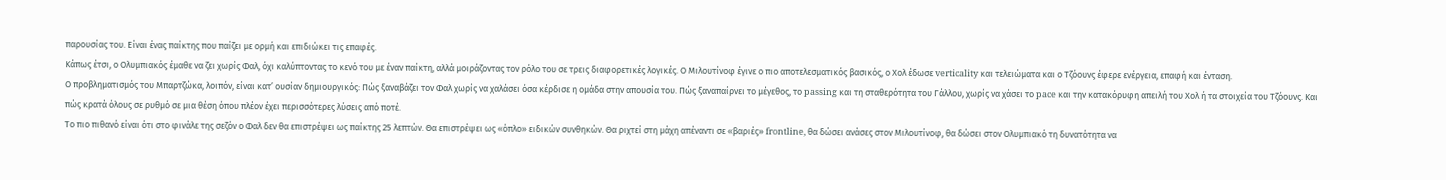παρουσίας του. Είναι ένας παίκτης που παίζει με ορμή και επιδιώκει τις επαφές.
Κάπως έτσι, ο Ολυμπιακός έμαθε να ζει χωρίς Φαλ, όχι καλύπτοντας το κενό του με έναν παίκτη, αλλά μοιράζοντας τον ρόλο του σε τρεις διαφορετικές λογικές. Ο Μιλουτίνοφ έγινε ο πιο αποτελεσματικός βασικός, ο Χολ έδωσε verticality και τελειώματα και ο Τζόουνς έφερε ενέργεια, επαφή και ένταση.
Ο προβληματισμός του Μπαρτζώκα, λοιπόν, είναι κατ’ ουσίαν δημιουργικός: Πώς ξαναβάζει τον Φαλ χωρίς να χαλάσει όσα κέρδισε η ομάδα στην απουσία του. Πώς ξαναπαίρνει το μέγεθος, το passing και τη σταθερότητα του Γάλλου, χωρίς να χάσει το pace και την κατακόρυφη απειλή του Χολ ή τα στοιχεία του Τζόουνς. Και πώς κρατά όλους σε ρυθμό σε μια θέση όπου πλέον έχει περισσότερες λύσεις από ποτέ.
Το πιο πιθανό είναι ότι στο φινάλε της σεζόν ο Φαλ δεν θα επιστρέψει ως παίκτης 25 λεπτών. Θα επιστρέψει ως «όπλο» ειδικών συνθηκών. Θα ριχτεί στη μάχη απέναντι σε «βαριές» frontline, θα δώσει ανάσες στον Μιλουτίνοφ, θα δώσει στον Ολυμπιακό τη δυνατότητα να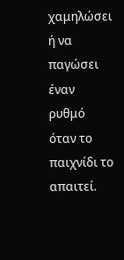χαμηλώσει ή να παγώσει έναν ρυθμό όταν το παιχνίδι το απαιτεί.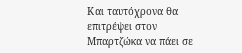Και ταυτόχρονα θα επιτρέψει στον Μπαρτζώκα να πάει σε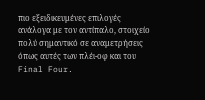πιο εξειδικευμένες επιλογές ανάλογα με τον αντίπαλο, στοιχείο πολύ σημαντικό σε αναμετρήσεις όπως αυτές των πλέι-οφ και του Final Four.